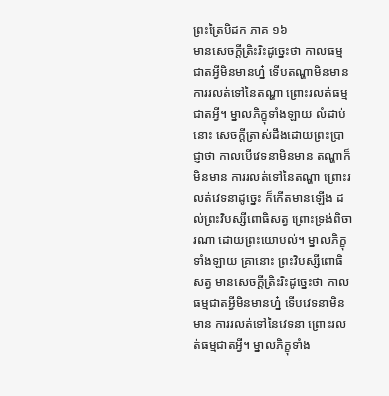ព្រះត្រៃបិដក ភាគ ១៦
មានសេចក្តីត្រិះរិះដូច្នេះថា កាលធម្មជាតអ្វីមិនមានហ្ន៎ ទើបតណ្ហាមិនមាន ការរលត់ទៅនៃតណ្ហា ព្រោះរលត់ធម្មជាតអ្វី។ ម្នាលភិក្ខុទាំងឡាយ លំដាប់នោះ សេចក្តីត្រាស់ដឹងដោយព្រះប្រាជ្ញាថា កាលបើវេទនាមិនមាន តណ្ហាក៏មិនមាន ការរលត់ទៅនៃតណ្ហា ព្រោះរលត់វេទនាដូច្នេះ ក៏កើតមានឡើង ដល់ព្រះវិបស្សីពោធិសត្វ ព្រោះទ្រង់ពិចារណា ដោយព្រះយោបល់។ ម្នាលភិក្ខុទាំងឡាយ គ្រានោះ ព្រះវិបស្សីពោធិសត្វ មានសេចក្តីត្រិះរិះដូច្នេះថា កាលធម្មជាតអ្វីមិនមានហ្ន៎ ទើបវេទនាមិនមាន ការរលត់ទៅនៃវេទនា ព្រោះរលត់ធម្មជាតអ្វី។ ម្នាលភិក្ខុទាំង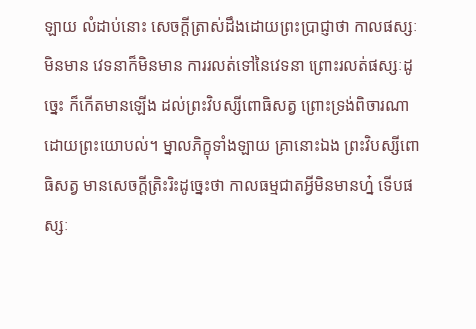ឡាយ លំដាប់នោះ សេចក្តីត្រាស់ដឹងដោយព្រះប្រាជ្ញាថា កាលផស្សៈមិនមាន វេទនាក៏មិនមាន ការរលត់ទៅនៃវេទនា ព្រោះរលត់ផស្សៈដូច្នេះ ក៏កើតមានឡើង ដល់ព្រះវិបស្សីពោធិសត្វ ព្រោះទ្រង់ពិចារណា ដោយព្រះយោបល់។ ម្នាលភិក្ខុទាំងឡាយ គ្រានោះឯង ព្រះវិបស្សីពោធិសត្វ មានសេចក្តីត្រិះរិះដូច្នេះថា កាលធម្មជាតអ្វីមិនមានហ្ន៎ ទើបផស្សៈ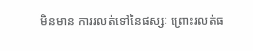មិនមាន ការរលត់ទៅនៃផស្សៈ ព្រោះរលត់ធ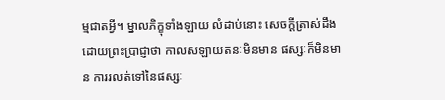ម្មជាតអ្វី។ ម្នាលភិក្ខុទាំងឡាយ លំដាប់នោះ សេចក្តីត្រាស់ដឹងដោយព្រះប្រាជ្ញាថា កាលសឡាយតនៈមិនមាន ផស្សៈក៏មិនមាន ការរលត់ទៅនៃផស្សៈ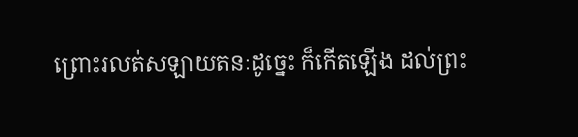ព្រោះរលត់សឡាយតនៈដូច្នេះ ក៏កើតឡើង ដល់ព្រះ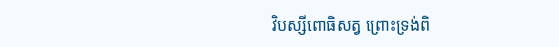វិបស្សីពោធិសត្វ ព្រោះទ្រង់ពិ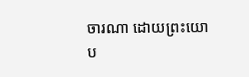ចារណា ដោយព្រះយោប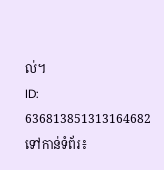ល់។
ID: 636813851313164682
ទៅកាន់ទំព័រ៖